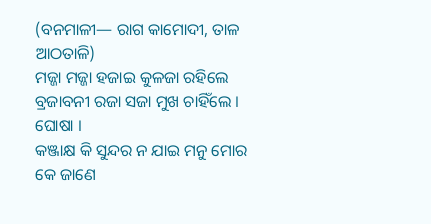(ବନମାଳୀ— ରାଗ କାମୋଦୀ, ତାଳ ଆଠତାଳି)
ମଜ୍ଜା ମଜ୍ଜା ହଜାଇ କୁଳଜା ରହିଲେ
ବ୍ରଜାବନୀ ରଜା ସଜା ମୁଖ ଚାହିଁଲେ । ଘୋଷା ।
କଞ୍ଜାକ୍ଷ କି ସୁନ୍ଦର ନ ଯାଇ ମନୁ ମୋର
କେ ଜାଣେ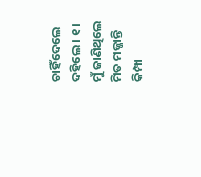ଚାହିଁଦେଲେ ଦହିଲେ । ୧ ।
ମୁଁ ଜାଣିଥିଲେ ମିତ ମଜ୍ଜାନ୍ତି କିମ୍ପା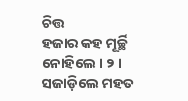ଚିତ୍ତ
ହଜାର କହ ମୂର୍ଚ୍ଛି ନୋହିଲେ । ୨ ।
ସଜାଡ଼ିଲେ ମହତ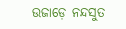ଉଜାଡ଼େ ନନ୍ଦସୁତ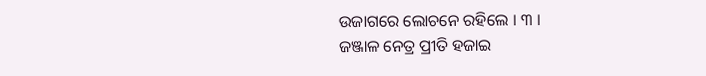ଉଜାଗରେ ଲୋଚନେ ରହିଲେ । ୩ ।
ଜଞ୍ଜାଳ ନେତ୍ର ପ୍ରୀତି ହଜାଇ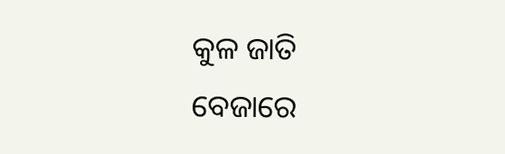କୁଳ ଜାତି
ବେଜାରେ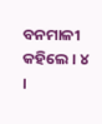ବନମାଳୀ କହିଲେ । ୪ ।